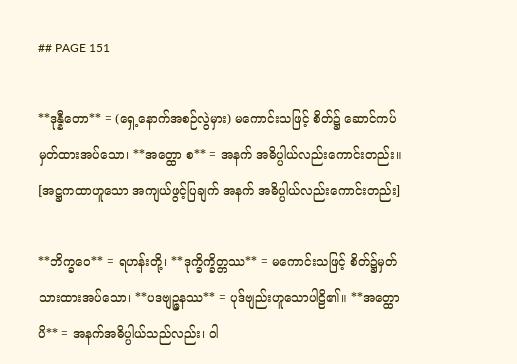## PAGE 151

**ဒုန္နီတော** = (ရှေ့နောက်အစဉ်လွဲမှား) မကောင်းသဖြင့် စိတ်၌ ဆောင်ကပ် မှတ်ထားအပ်သော၊ **အတ္ထော စ** = အနက် အဓိပ္ပါယ်လည်းကောင်းတည်း။ [အဋ္ဌကထာဟူသော အကျယ်ဖွင့်ပြချက် အနက် အဓိပ္ပါယ်လည်းကောင်းတည်း]

**ဘိက္ခဝေ** = ရဟန်းတို့၊ **ဒုက္ခိက္ခိတ္တဿ** = မကောင်းသဖြင့် စိတ်၌မှတ်သားထားအပ်သော၊ **ပဒဗျဉ္ဇနဿ** = ပုဒ်ဗျည်းဟူသောပါဠိ၏။ **အတ္ထောပိ** = အနက်အဓိပ္ပါယ်သည်လည်း၊ ဝါ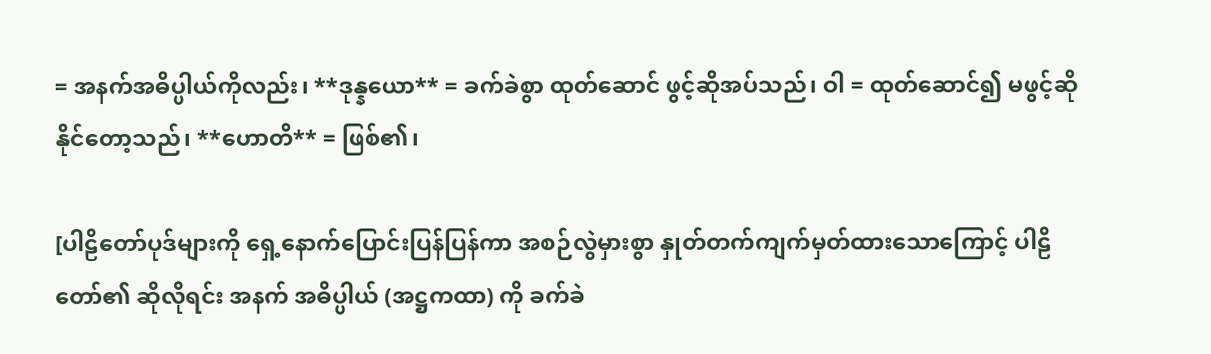= အနက်အဓိပ္ပါယ်ကိုလည်း၊ **ဒုန္နယော** = ခက်ခဲစွာ ထုတ်ဆောင် ဖွင့်ဆိုအပ်သည်၊ ဝါ = ထုတ်ဆောင်၍ မဖွင့်ဆိုနိုင်တော့သည်၊ **ဟောတိ** = ဖြစ်၏၊

[ပါဠိတော်ပုဒ်များကို ရှေ့နောက်ပြောင်းပြန်ပြန်ကာ အစဉ်လွဲမှားစွာ နှုတ်တက်ကျက်မှတ်ထားသောကြောင့် ပါဠိတော်၏ ဆိုလိုရင်း အနက် အဓိပ္ပါယ် (အဋ္ဌကထာ) ကို ခက်ခဲ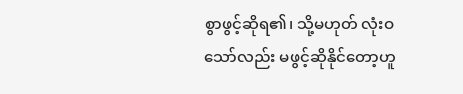စွာဖွင့်ဆိုရ၏၊ သို့မဟုတ် လုံးဝသော်လည်း မဖွင့်ဆိုနိုင်တော့ဟူ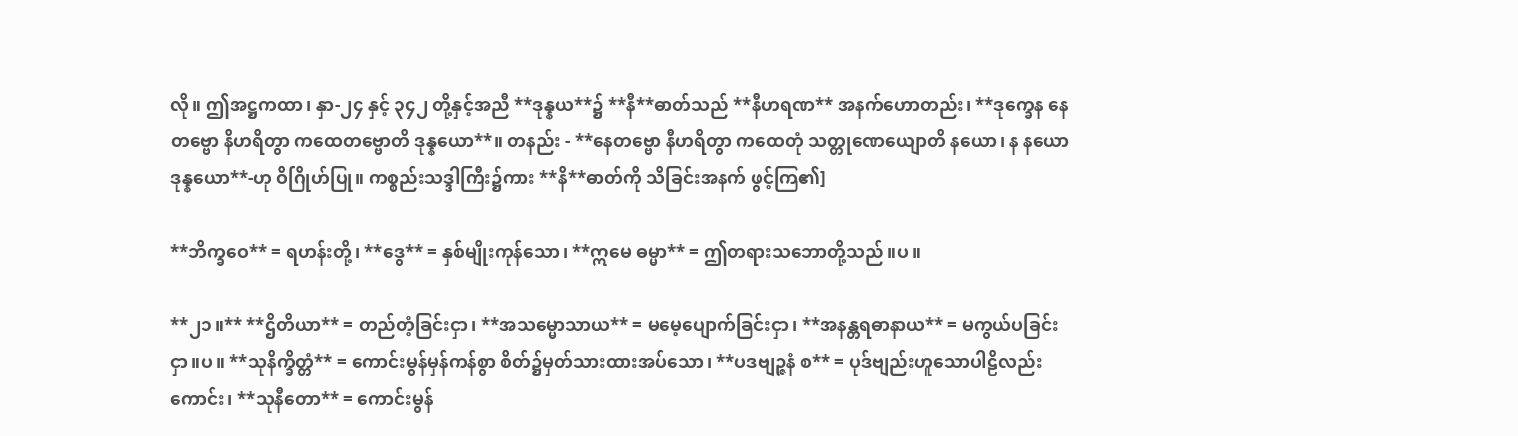လို။ ဤအဋ္ဌကထာ၊ နှာ-၂၄ နှင့် ၃၄၂ တို့နှင့်အညီ **ဒုန္နယ**၌ **နီ**ဓာတ်သည် **နီဟရဏ** အနက်ဟောတည်း၊ **ဒုက္ခေန နေတဗ္ဗော နိဟရိတွာ ကထေတဗ္ဗောတိ ဒုန္နယော**။ တနည်း - **နေတဗ္ဗော နီဟရိတွာ ကထေတုံ သတ္တုဏေယျောတိ နယော၊ န နယော ဒုန္နယော**-ဟု ဝိဂြိုဟ်ပြု။ ကစ္စည်းသဒ္ဒါကြီး၌ကား **နိ**ဓာတ်ကို သိခြင်းအနက် ဖွင့်ကြ၏]

**ဘိက္ခဝေ** = ရဟန်းတို့၊ **ဒွေ** = နှစ်မျိုးကုန်သော၊ **ဣမေ ဓမ္မာ** = ဤတရားသဘောတို့သည်။ပ။

**၂၁။** **ဌိတိယာ** = တည်တံ့ခြင်းငှာ၊ **အသမ္မောသာယ** = မမေ့ပျောက်ခြင်းငှာ၊ **အနန္တရဓာနာယ** = မကွယ်ပခြင်းငှာ။ပ။ **သုနိက္ခိတ္တံ** = ကောင်းမွန်မှန်ကန်စွာ စိတ်၌မှတ်သားထားအပ်သော၊ **ပဒဗျဉ္ဇနံ စ** = ပုဒ်ဗျည်းဟူသောပါဠိလည်းကောင်း၊ **သုနီတော** = ကောင်းမွန်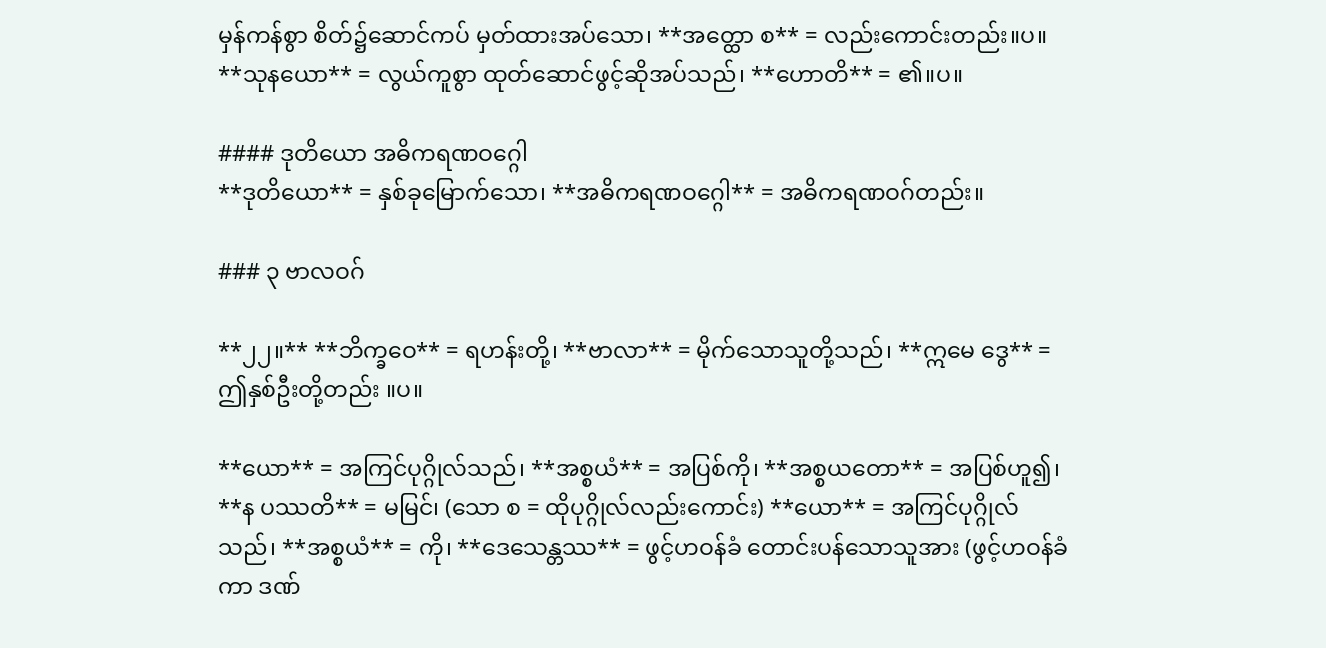မှန်ကန်စွာ စိတ်၌ဆောင်ကပ် မှတ်ထားအပ်သော၊ **အတ္ထော စ** = လည်းကောင်းတည်း။ပ။ **သုနယော** = လွယ်ကူစွာ ထုတ်ဆောင်ဖွင့်ဆိုအပ်သည်၊ **ဟောတိ** = ၏။ပ။

#### ဒုတိယော အဓိကရဏဝဂ္ဂေါ
**ဒုတိယော** = နှစ်ခုမြောက်သော၊ **အဓိကရဏဝဂ္ဂေါ** = အဓိကရဏဝဂ်တည်း။

### ၃ ဗာလဝဂ်

**၂၂။** **ဘိက္ခဝေ** = ရဟန်းတို့၊ **ဗာလာ** = မိုက်သောသူတို့သည်၊ **ဣမေ ဒွေ** = ဤနှစ်ဦးတို့တည်း ။ပ။

**ယော** = အကြင်ပုဂ္ဂိုလ်သည်၊ **အစ္စယံ** = အပြစ်ကို၊ **အစ္စယတော** = အပြစ်ဟူ၍၊ **န ပဿတိ** = မမြင်၊ (သော စ = ထိုပုဂ္ဂိုလ်လည်းကောင်း) **ယော** = အကြင်ပုဂ္ဂိုလ်သည်၊ **အစ္စယံ** = ကို၊ **ဒေသေန္တဿ** = ဖွင့်ဟဝန်ခံ တောင်းပန်သောသူအား (ဖွင့်ဟဝန်ခံကာ ဒဏ်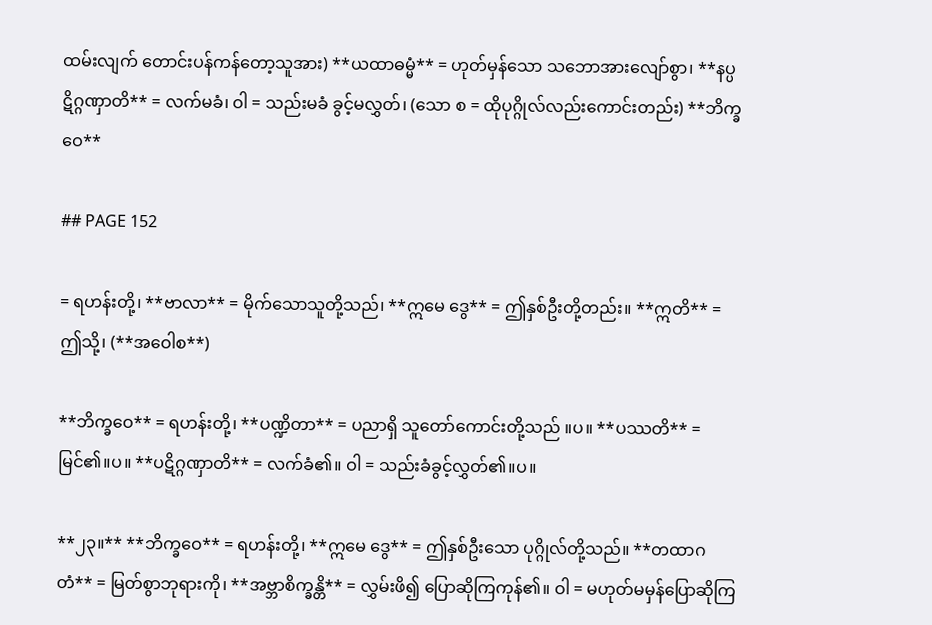ထမ်းလျက် တောင်းပန်ကန်တော့သူအား) **ယထာဓမ္မံ** = ဟုတ်မှန်သော သဘောအားလျော်စွာ၊ **နပ္ပဋိဂ္ဂဏှာတိ** = လက်မခံ၊ ဝါ = သည်းမခံ ခွင့်မလွှတ်၊ (သော စ = ထိုပုဂ္ဂိုလ်လည်းကောင်းတည်း) **ဘိက္ခဝေ**

## PAGE 152

= ရဟန်းတို့၊ **ဗာလာ** = မိုက်သောသူတို့သည်၊ **ဣမေ ဒွေ** = ဤနှစ်ဦးတို့တည်း။ **ဣတိ** = ဤသို့၊ (**အဝေါစ**)

**ဘိက္ခဝေ** = ရဟန်းတို့၊ **ပဏ္ဍိတာ** = ပညာရှိ သူတော်ကောင်းတို့သည် ။ပ။ **ပဿတိ** = မြင်၏။ပ။ **ပဋိဂ္ဂဏှာတိ** = လက်ခံ၏။ ဝါ = သည်းခံခွင့်လွှတ်၏။ပ။

**၂၃။** **ဘိက္ခဝေ** = ရဟန်းတို့၊ **ဣမေ ဒွေ** = ဤနှစ်ဦးသော ပုဂ္ဂိုလ်တို့သည်။ **တထာဂတံ** = မြတ်စွာဘုရားကို၊ **အဗ္ဘာစိက္ခန္တိ** = လွှမ်းဖိ၍ ပြောဆိုကြကုန်၏။ ဝါ = မဟုတ်မမှန်ပြောဆိုကြ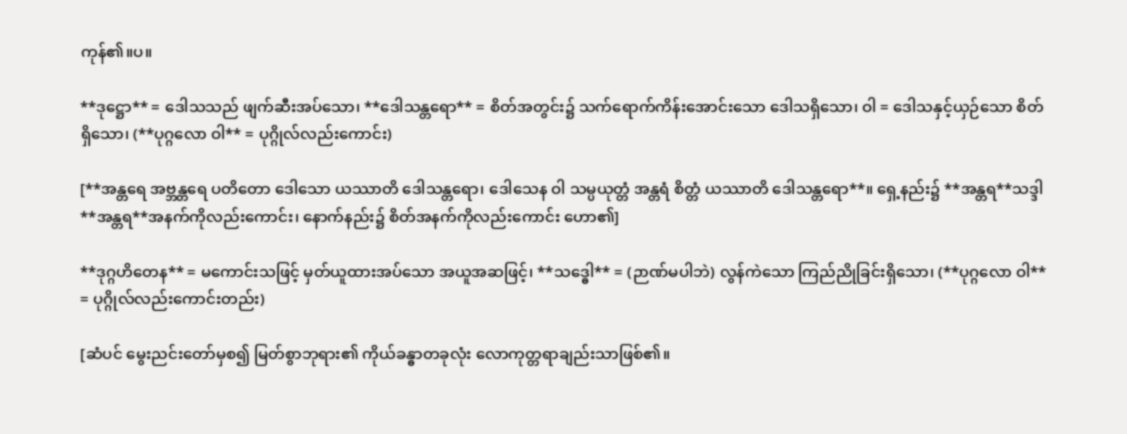ကုန်၏။ပ။

**ဒုဋ္ဌော** = ဒေါသသည် ဖျက်ဆီးအပ်သော၊ **ဒေါသန္တရော** = စိတ်အတွင်း၌ သက်ရောက်ကိန်းအောင်းသော ဒေါသရှိသော၊ ဝါ = ဒေါသနှင့်ယှဉ်သော စိတ်ရှိသော၊ (**ပုဂ္ဂလော ဝါ** = ပုဂ္ဂိုလ်လည်းကောင်း)

[**အန္တရေ အဗ္ဘန္တရေ ပတိတော ဒေါသော ယဿာတိ ဒေါသန္တရော၊ ဒေါသေန ဝါ သမ္ပယုတ္တံ အန္တရံ စိတ္တံ ယဿာတိ ဒေါသန္တရော**။ ရှေ့နည်း၌ **အန္တရ**သဒ္ဒါ **အန္တရ**အနက်ကိုလည်းကောင်း၊ နောက်နည်း၌ စိတ်အနက်ကိုလည်းကောင်း ဟော၏]

**ဒုဂ္ဂဟိတေန** = မကောင်းသဖြင့် မှတ်ယူထားအပ်သော အယူအဆဖြင့်၊ **သဒ္ဓေါ** = (ဉာဏ်မပါဘဲ) လွန်ကဲသော ကြည်ညိုခြင်းရှိသော၊ (**ပုဂ္ဂလော ဝါ** = ပုဂ္ဂိုလ်လည်းကောင်းတည်း)

[ဆံပင် မွေးညင်းတော်မှစ၍ မြတ်စွာဘုရား၏ ကိုယ်ခန္ဓာတခုလုံး လောကုတ္တရာချည်းသာဖြစ်၏။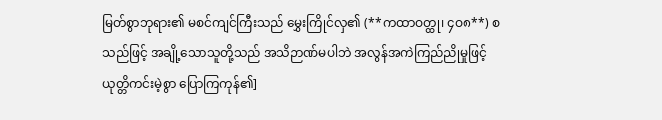မြတ်စွာဘုရား၏ မစင်ကျင်ကြီးသည် မွှေးကြိုင်လှ၏ (**ကထာဝတ္ထု၊ ၄ဝ၈**) စသည်ဖြင့် အချို့သောသူတို့သည် အသိဉာဏ်မပါဘဲ အလွန်အကဲကြည်ညိုမှုဖြင့် ယုတ္တိကင်းမဲ့စွာ ပြောကြကုန်၏]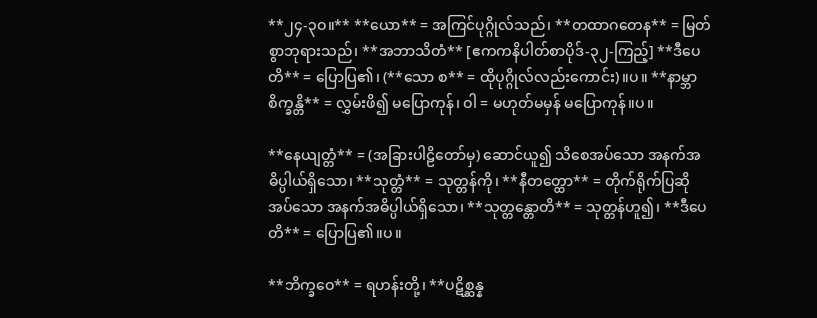**၂၄-၃ဝ။** **ယော** = အကြင်ပုဂ္ဂိုလ်သည်၊ **တထာဂတေန** = မြတ်စွာဘုရားသည်၊ **အဘာသိတံ** [ဧကကနိပါတ်စာပိုဒ်-၃၂-ကြည့်] **ဒီပေတိ** = ပြောပြ၏၊ (**သော စ** = ထိုပုဂ္ဂိုလ်လည်းကောင်း)။ပ။ **နာမ္ဘာစိက္ခန္တိ** = လွှမ်းဖိ၍ မပြောကုန်၊ ဝါ = မဟုတ်မမှန် မပြောကုန်။ပ။

**နေယျတ္တံ** = (အခြားပါဠိတော်မှ) ဆောင်ယူ၍ သိစေအပ်သော အနက်အဓိပ္ပါယ်ရှိသော၊ **သုတ္တံ** = သုတ္တန်ကို၊ **နီတတ္ထော** = တိုက်ရိုက်ပြဆိုအပ်သော အနက်အဓိပ္ပါယ်ရှိသော၊ **သုတ္တန္တောတိ** = သုတ္တန်ဟူ၍၊ **ဒီပေတိ** = ပြောပြ၏။ပ။

**ဘိက္ခဝေ** = ရဟန်းတို့၊ **ပဋိစ္ဆန္န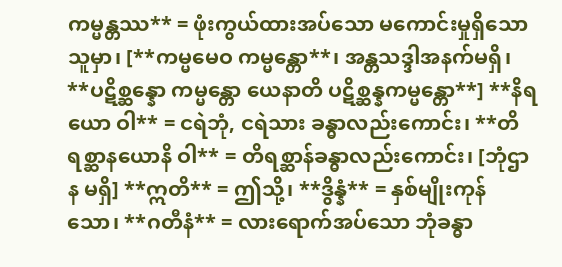ကမ္မန္တဿ** = ဖုံးကွယ်ထားအပ်သော မကောင်းမှုရှိသောသူမှာ၊ [**ကမ္မမေဝ ကမ္မန္တော**၊ အန္တသဒ္ဒါအနက်မရှိ၊ **ပဋိစ္ဆန္နော ကမ္မန္တော ယေနာတိ ပဋိစ္ဆန္နကမ္မန္တော**] **နိရယော ဝါ** = ငရဲဘုံ, ငရဲသား ခန္ဓာလည်းကောင်း၊ **တိရစ္ဆာနယောနိ ဝါ** = တိရစ္ဆာန်ခန္ဓာလည်းကောင်း၊ [ဘုံဌာန မရှိ] **ဣတိ** = ဤသို့၊ **ဒွိန္နံ** = နှစ်မျိုးကုန်သော၊ **ဂတီနံ** = လားရောက်အပ်သော ဘုံခန္ဓာ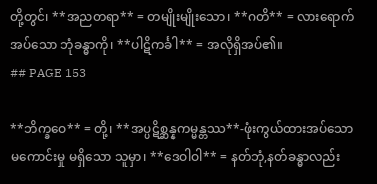တို့တွင်၊ **အညတရာ** = တမျိုးမျိုးသော၊ **ဂတိ** = လားရောက်အပ်သော ဘုံခန္ဓာကို၊ **ပါဋိကင်္ခါ** = အလိုရှိအပ်၏။
## PAGE 153

**ဘိက္ခဝေ** = တို့၊ **အပ္ပဋိစ္ဆန္နကမ္မန္တဿ**-ဖုံးကွယ်ထားအပ်သော မကောင်းမှု မရှိသော သူမှာ၊ **ဒေဝါဝါ** = နတ်ဘုံ,နတ်ခန္ဓာလည်း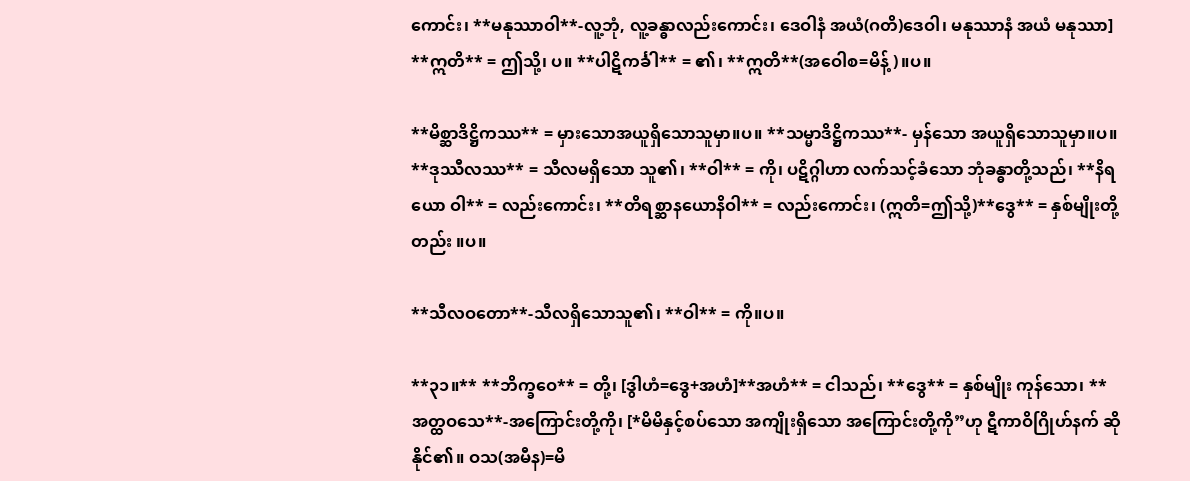ကောင်း၊ **မနုဿာဝါ**-လူ့ဘုံ, လူ့ခန္ဓာလည်းကောင်း၊ ဒေဝါနံ အယံ(ဂတိ)ဒေဝါ၊ မနုဿာနံ အယံ မနုဿာ] **ဣတိ** = ဤသို့၊ ပ။ **ပါဋိကင်္ခါ** = ၏၊ **ဣတိ**(အဝေါစ=မိန့်)။ပ။

**မိစ္ဆာဒိဋ္ဌိကဿ** = မှားသောအယူရှိသောသူမှာ။ပ။ **သမ္မာဒိဋ္ဌိကဿ**- မှန်သော အယူရှိသောသူမှာ။ပ။ **ဒုဿီလဿ** = သီလမရှိသော သူ၏၊ **ဝါ** = ကို၊ ပဋိဂ္ဂါဟာ လက်သင့်ခံသော ဘုံခန္ဓာတို့သည်၊ **နိရယော ဝါ** = လည်းကောင်း၊ **တိရစ္ဆာနယောနိဝါ** = လည်းကောင်း၊ (ဣတိ=ဤသို့)**ဒွေ** = နှစ်မျိုးတို့တည်း ။ပ။

**သီလဝတော**-သီလရှိသောသူ၏၊ **ဝါ** = ကို။ပ။

**၃၁။** **ဘိက္ခဝေ** = တို့၊ [ဒွါဟံ=ဒွေ+အဟံ]**အဟံ** = ငါသည်၊ **ဒွေ** = နှစ်မျိုး ကုန်သော၊ **အတ္ထဝသေ**-အကြောင်းတို့ကို၊ [*မိမိနှင့်စပ်သော အကျိုးရှိသော အကြောင်းတို့ကို”ဟု ဋီကာဝိဂြိုဟ်နက် ဆိုနိုင်၏။ ဝသ(အမီန)=မိ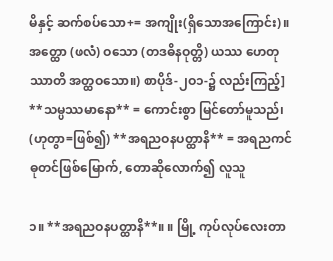မိနှင့် ဆက်စပ်သော+= အကျိုး(ရှိသောအကြောင်း)။ အတ္ထော (ဖလံ) ဝသော (တဒဓိနဝုတ္တိ) ယဿ ဟေတုဿာတိ အတ္ထဝသော။) စာပိုဒ်-၂ဝ၁-၌ လည်းကြည့်] **သမ္ပဿမာနော** = ကောင်းစွာ မြင်တော်မူသည်၊ (ဟုတွာ=ဖြစ်၍) **အရညဝနပတ္ထာနိ** = အရညကင် ဓုတင်ဖြစ်မြောက်, တောဆိုလောက်၍ လူသူ

၁။ **အရညဝနပတ္ထာနိ**။ ။ မြို့ ကုပ်လုပ်လေးတာ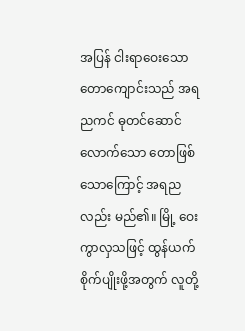အပြန် ငါးရာဝေးသော တောကျောင်းသည် အရညကင် ဓုတင်ဆောင်လောက်သော တောဖြစ်သောကြောင့် အရညလည်း မည်၏။ မြို့ ဝေးကွာလှသဖြင့် ထွန်ယက်စိုက်ပျိုးဖို့အတွက် လူတို့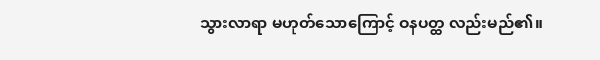သွားလာရာ မဟုတ်သောကြောင့် ဝနပတ္ထ လည်းမည်၏။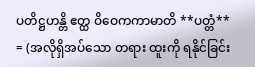ပတိဋ္ဌဟန္တိ ဧတ္ထ ဝိဝေကကာမာတိ **ပတ္တံ** = (အလိုရှိအပ်သော တရား ထူးကို ရနိုင်ခြင်း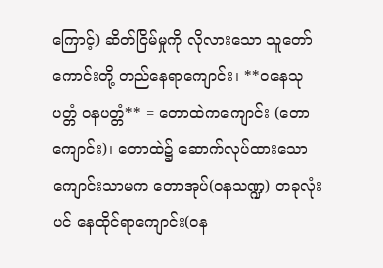ကြောင့်) ဆိတ်ငြိမ်မှုကို လိုလားသော သူတော်ကောင်းတို့ တည်နေရာကျောင်း၊ **ဝနေသု ပတ္တံ ဝနပတ္တံ** = တောထဲကကျောင်း (တောကျောင်း)၊ တောထဲ၌ ဆောက်လုပ်ထားသော ကျောင်းသာမက တောအုပ်(ဝနသဏ္ဍ) တခုလုံးပင် နေထိုင်ရာကျောင်း(ဝန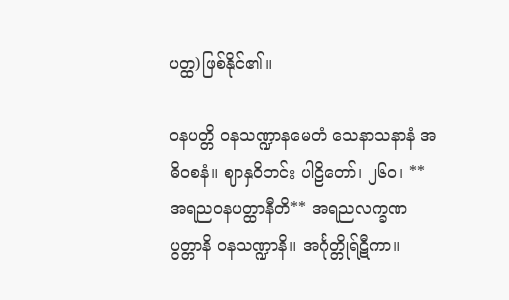ပတ္ထ)ဖြစ်နိုင်၏။

ဝနပတ္တိ ဝနသဏ္ဍာနမေတံ သေနာသနာနံ အဓိဝစနံ။ ဈာနှဝိဘင်း ပါဠိတော်၊ ၂၆ဝ၊ **အရညဝနပတ္ထာနီတိ** အရညလက္ခဏပွတ္တာနိ ဝနသဏ္ဍာနိ။ အင်္ဂုတ္တိုရ်ဋီကာ။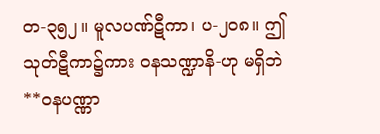တ-၃၅၂။ မူလပဏ်ဋီကာ၊ ပ-၂၀၈။ ဤသုတ်ဋီကာ၌ကား ဝနသဏ္ဍာနိ-ဟု မရှိဘဲ **ဝနပဏ္ဏာ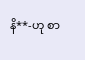နိ**-ဟု စာ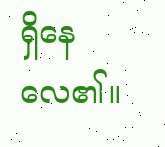ရှိနေလေ၏။